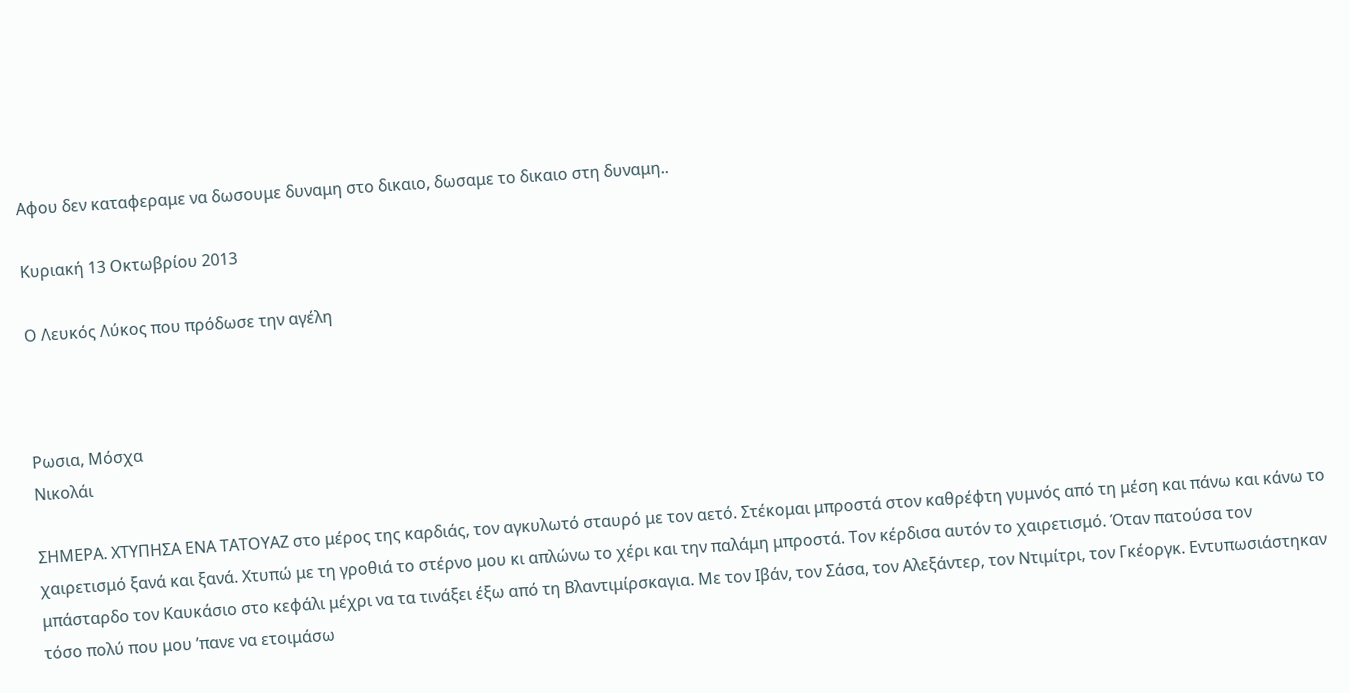Αφου δεν καταφεραμε να δωσουμε δυναμη στο δικαιο, δωσαμε το δικαιο στη δυναμη..

Κυριακή 13 Οκτωβρίου 2013

Ο Λευκός Λύκος που πρόδωσε την αγέλη



Ρωσια, Μόσχα
Νικολάι

ΣΗΜΕΡΑ. ΧΤΥΠΗΣΑ ΕΝΑ ΤΑΤΟΥΑΖ στο μέρος της καρδιάς, τον αγκυλωτό σταυρό με τον αετό. Στέκομαι μπροστά στον καθρέφτη γυμνός από τη μέση και πάνω και κάνω το χαιρετισμό ξανά και ξανά. Χτυπώ με τη γροθιά το στέρνο μου κι απλώνω το χέρι και την παλάμη μπροστά. Τον κέρδισα αυτόν το χαιρετισμό. Όταν πατούσα τον μπάσταρδο τον Καυκάσιο στο κεφάλι μέχρι να τα τινάξει έξω από τη Βλαντιμίρσκαγια. Με τον Ιβάν, τον Σάσα, τον Αλεξάντερ, τον Ντιμίτρι, τον Γκέοργκ. Εντυπωσιάστηκαν τόσο πολύ που μου ’πανε να ετοιμάσω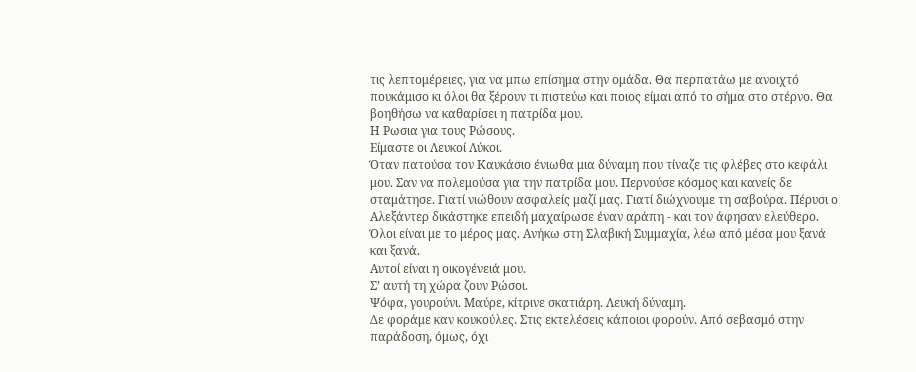τις λεπτομέρειες, για να μπω επίσημα στην ομάδα. Θα περπατάω με ανοιχτό πουκάμισο κι όλοι θα ξέρουν τι πιστεύω και ποιος είμαι από το σήμα στο στέρνο. Θα βοηθήσω να καθαρίσει η πατρίδα μου.
Η Ρωσια για τους Ρώσους.
Είμαστε οι Λευκοί Λύκοι.
Όταν πατούσα τον Καυκάσιο ένιωθα μια δύναμη που τίναζε τις φλέβες στο κεφάλι μου. Σαν να πολεμούσα για την πατρίδα μου. Περνούσε κόσμος και κανείς δε σταμάτησε. Γιατί νιώθουν ασφαλείς μαζί μας. Γιατί διώχνουμε τη σαβούρα. Πέρυσι ο Αλεξάντερ δικάστηκε επειδή μαχαίρωσε έναν αράπη - και τον άφησαν ελεύθερο. Όλοι είναι με το μέρος μας. Ανήκω στη Σλαβική Συμμαχία, λέω από μέσα μου ξανά και ξανά.
Αυτοί είναι η οικογένειά μου.
Σ’ αυτή τη χώρα ζουν Ρώσοι.
Ψόφα, γουρούνι. Μαύρε, κίτρινε σκατιάρη. Λευκή δύναμη.
Δε φοράμε καν κουκούλες. Στις εκτελέσεις κάποιοι φορούν. Από σεβασμό στην παράδοση, όμως, όχι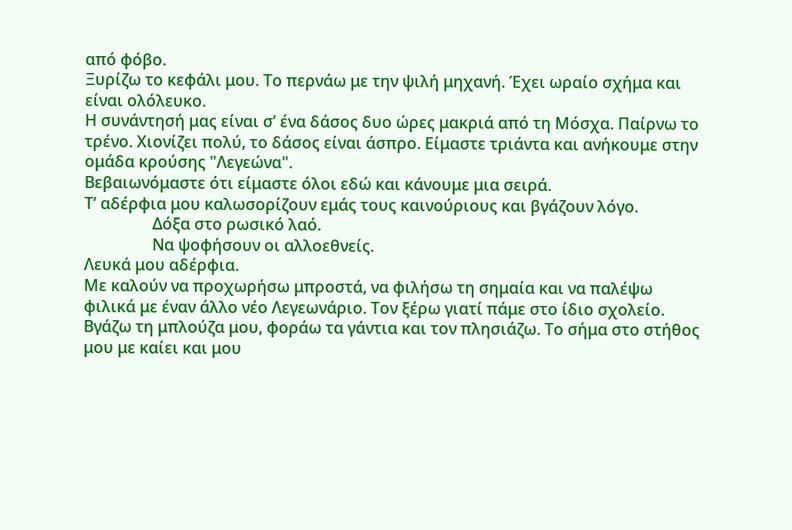από φόβο.
Ξυρίζω το κεφάλι μου. Το περνάω με την ψιλή μηχανή. Έχει ωραίο σχήμα και είναι ολόλευκο.
Η συνάντησή μας είναι σ’ ένα δάσος δυο ώρες μακριά από τη Μόσχα. Παίρνω το τρένο. Χιονίζει πολύ, το δάσος είναι άσπρο. Είμαστε τριάντα και ανήκουμε στην ομάδα κρούσης "Λεγεώνα".
Βεβαιωνόμαστε ότι είμαστε όλοι εδώ και κάνουμε μια σειρά.
Τ’ αδέρφια μου καλωσορίζουν εμάς τους καινούριους και βγάζουν λόγο.
                 Δόξα στο ρωσικό λαό.
                 Να ψοφήσουν οι αλλοεθνείς.
Λευκά μου αδέρφια.
Με καλούν να προχωρήσω μπροστά, να φιλήσω τη σημαία και να παλέψω φιλικά με έναν άλλο νέο Λεγεωνάριο. Τον ξέρω γιατί πάμε στο ίδιο σχολείο. Βγάζω τη μπλούζα μου, φοράω τα γάντια και τον πλησιάζω. Το σήμα στο στήθος μου με καίει και μου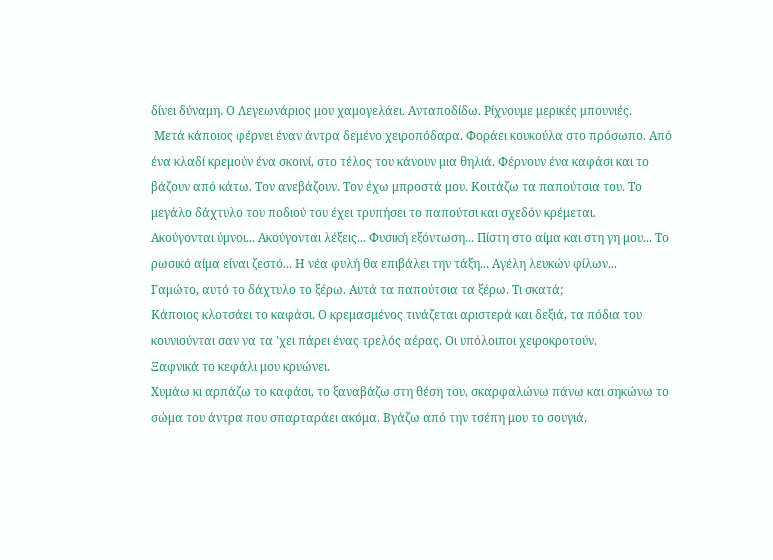δίνει δύναμη. Ο Λεγεωνάριος μου χαμογελάει. Ανταποδίδω. Ρίχνουμε μερικές μπουνιές.
 Μετά κάποιος φέρνει έναν άντρα δεμένο χειροπόδαρα. Φοράει κουκούλα στο πρόσωπο. Από ένα κλαδί κρεμούν ένα σκοινί, στο τέλος του κάνουν μια θηλιά. Φέρνουν ένα καφάσι και το βάζουν από κάτω. Τον ανεβάζουν. Τον έχω μπροστά μου. Κοιτάζω τα παπούτσια του. Το μεγάλο δάχτυλο του ποδιού του έχει τρυπήσει το παπούτσι και σχεδόν κρέμεται.
Ακούγονται ύμνοι... Ακούγονται λέξεις... Φυσική εξόντωση... Πίστη στο αίμα και στη γη μου... Το ρωσικό αίμα είναι ζεστό... Η νέα φυλή θα επιβάλει την τάξη... Αγέλη λευκών φίλων...
Γαμώτο, αυτό το δάχτυλο το ξέρω. Αυτά τα παπούτσια τα ξέρω. Τι σκατά;
Κάποιος κλοτσάει το καφάσι. Ο κρεμασμένος τινάζεται αριστερά και δεξιά, τα πόδια του κουνιούνται σαν να τα ’χει πάρει ένας τρελός αέρας. Οι υπόλοιποι χειροκροτούν.
Ξαφνικά το κεφάλι μου κρυώνει.
Χυμάω κι αρπάζω το καφάσι, το ξαναβάζω στη θέση του, σκαρφαλώνω πάνω και σηκώνω το σώμα του άντρα που σπαρταράει ακόμα. Βγάζω από την τσέπη μου το σουγιά,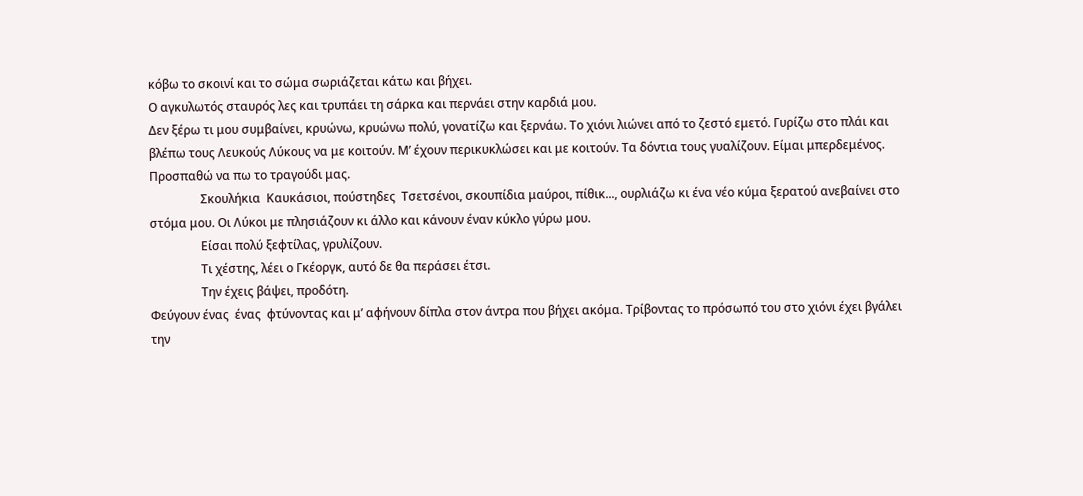κόβω το σκοινί και το σώμα σωριάζεται κάτω και βήχει.
Ο αγκυλωτός σταυρός λες και τρυπάει τη σάρκα και περνάει στην καρδιά μου.
Δεν ξέρω τι μου συμβαίνει, κρυώνω, κρυώνω πολύ, γονατίζω και ξερνάω. Το χιόνι λιώνει από το ζεστό εμετό. Γυρίζω στο πλάι και βλέπω τους Λευκούς Λύκους να με κοιτούν. Μ’ έχουν περικυκλώσει και με κοιτούν. Τα δόντια τους γυαλίζουν. Είμαι μπερδεμένος. Προσπαθώ να πω το τραγούδι μας.
                 Σκουλήκια  Καυκάσιοι, πούστηδες  Τσετσένοι, σκουπίδια μαύροι, πίθικ..., ουρλιάζω κι ένα νέο κύμα ξερατού ανεβαίνει στο στόμα μου. Οι Λύκοι με πλησιάζουν κι άλλο και κάνουν έναν κύκλο γύρω μου.
                 Είσαι πολύ ξεφτίλας, γρυλίζουν.
                 Τι χέστης, λέει ο Γκέοργκ, αυτό δε θα περάσει έτσι.
                 Την έχεις βάψει, προδότη.
Φεύγουν ένας  ένας  φτύνοντας και μ’ αφήνουν δίπλα στον άντρα που βήχει ακόμα. Τρίβοντας το πρόσωπό του στο χιόνι έχει βγάλει την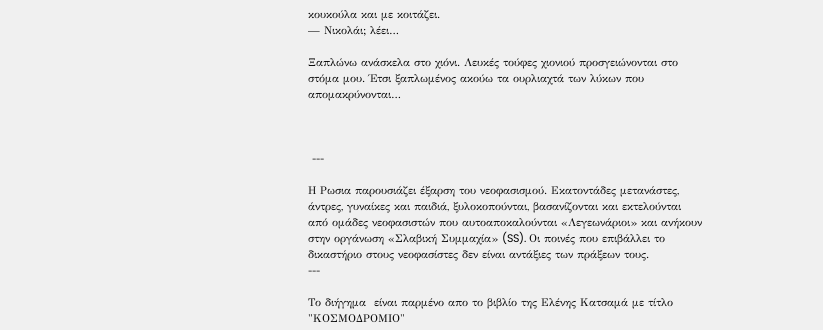κουκούλα και με κοιτάζει.
— Νικολάι; λέει…

Ξαπλώνω ανάσκελα στο χιόνι. Λευκές τούφες χιονιού προσγειώνονται στο στόμα μου. Έτσι ξαπλωμένος ακούω τα ουρλιαχτά των λύκων που απομακρύνονται…



 ---

Η Ρωσια παρουσιάζει έξαρση του νεοφασισμού. Εκατοντάδες μετανάστες, άντρες, γυναίκες και παιδιά, ξυλοκοπούνται, βασανίζονται και εκτελούνται από ομάδες νεοφασιστών που αυτοαποκαλούνται «Λεγεωνάριοι» και ανήκουν στην οργάνωση «Σλαβική Συμμαχία» (SS). Οι ποινές που επιβάλλει το δικαστήριο στους νεοφασίστες δεν είναι αντάξιες των πράξεων τους.
---

Το διήγημα  είναι παρμένο απο το βιβλίο της Ελένης Κατσαμά με τίτλο "ΚΟΣΜΟΔΡΟΜΙΟ"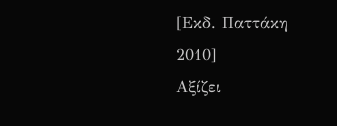[Εκδ. Παττάκη 2010]
Αξίζει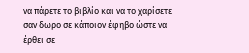να πάρετε το βιβλίο και να το χαρίσετε σαν δωρο σε κάποιον έφηβο ώστε να έρθει σε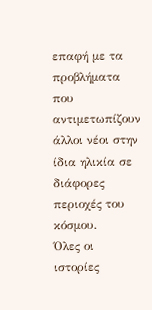επαφή με τα προβλήματα που αντιμετωπίζουν άλλοι νέοι στην ίδια ηλικία σε διάφορες περιοχές του κόσμου.
Όλες οι ιστορίες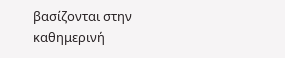βασίζονται στην καθημερινή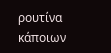ρουτίνα κάποιων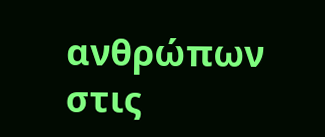ανθρώπων στις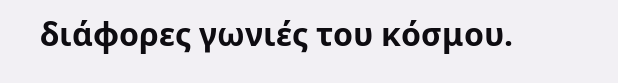διάφορες γωνιές του κόσμου.